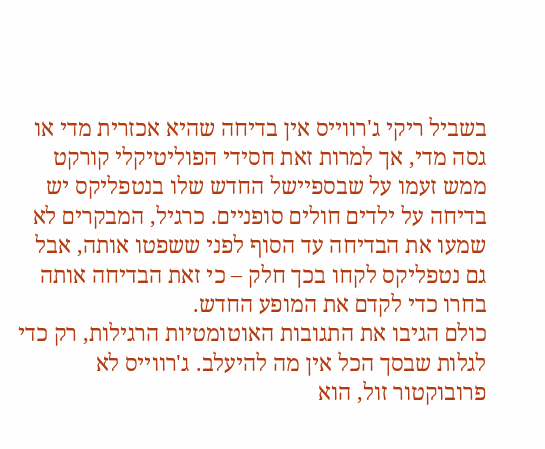בשביל ריקי ג'רווייס אין בדיחה שהיא אכזרית מדי או גסה מדי, אך למרות זאת חסידי הפוליטיקלי קורקט ממש זעמו על שבספיישל החדש שלו בנטפליקס יש בדיחה על ילדים חולים סופניים. כרגיל, המבקרים לא שמעו את הבדיחה עד הסוף לפני ששפטו אותה, אבל גם נטפליקס לקחו בכך חלק – כי זאת הבדיחה אותה בחרו כדי לקדם את המופע החדש.
כולם הגיבו את התגובות האוטומטיות הרגילות, רק כדי לגלות שבסך הכל אין מה להיעלב. ג'רווייס לא פרובוקטור זול, הוא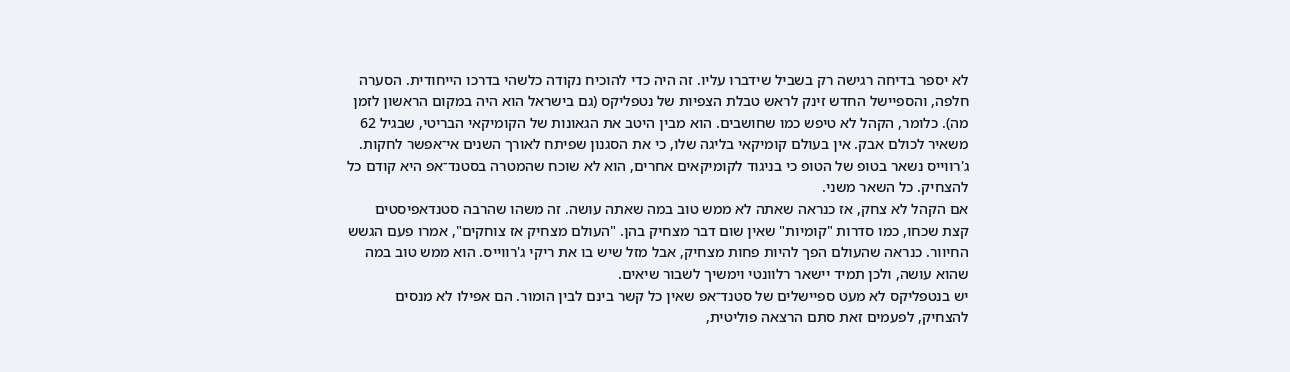לא יספר בדיחה רגישה רק בשביל שידברו עליו. זה היה כדי להוכיח נקודה כלשהי בדרכו הייחודית. הסערה חלפה, והספיישל החדש זינק לראש טבלת הצפיות של נטפליקס (גם בישראל הוא היה במקום הראשון לזמן מה). כלומר, הקהל לא טיפש כמו שחושבים. הוא מבין היטב את הגאונות של הקומיקאי הבריטי, שבגיל 62 משאיר לכולם אבק. אין בעולם קומיקאי בליגה שלו, כי את הסגנון שפיתח לאורך השנים אי־אפשר לחקות. ג'רווייס נשאר בטופ של הטופ כי בניגוד לקומיקאים אחרים, הוא לא שוכח שהמטרה בסטנד־אפ היא קודם כל להצחיק. כל השאר משני.
אם הקהל לא צחק, אז כנראה שאתה לא ממש טוב במה שאתה עושה. זה משהו שהרבה סטנדאפיסטים קצת שכחו, כמו סדרות "קומיות" שאין שום דבר מצחיק בהן. "העולם מצחיק אז צוחקים", אמרו פעם הגשש החיוור. כנראה שהעולם הפך להיות פחות מצחיק, אבל מזל שיש בו את ריקי ג'רווייס. הוא ממש טוב במה שהוא עושה, ולכן תמיד יישאר רלוונטי וימשיך לשבור שיאים.
יש בנטפליקס לא מעט ספיישלים של סטנד־אפ שאין כל קשר בינם לבין הומור. הם אפילו לא מנסים להצחיק, לפעמים זאת סתם הרצאה פוליטית,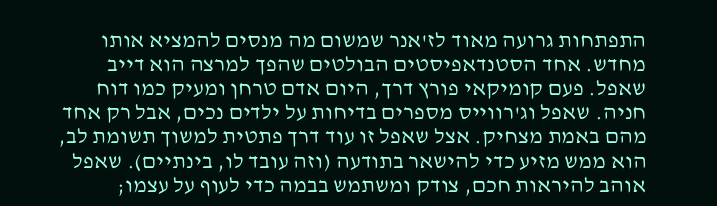התפתחות גרועה מאוד לז'אנר שמשום מה מנסים להמציא אותו מחדש. אחד הסטנדאפיסטים הבולטים שהפך למרצה הוא דייב שאפל. פעם קומיקאי פורץ דרך, היום אדם טרחן ומעיק כמו דוח חניה. שאפל וג'רווייס מספרים בדיחות על ילדים נכים, אבל רק אחד מהם באמת מצחיק. אצל שאפל זו עוד דרך פתטית למשוך תשומת לב, הוא ממש מזיע כדי להישאר בתודעה (וזה עובד לו, בינתיים). שאפל אוהב להיראות חכם, צודק ומשתמש בבמה כדי לעוף על עצמו;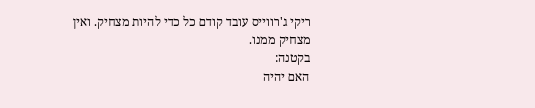ריקי ג'רווייס עובד קודם כל כדי להיות מצחיק. ואין מצחיק ממנו.
בקטנה:
האם יהיה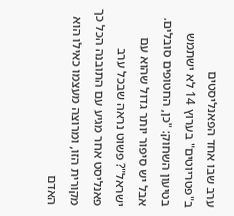ערב שבו אחד הפאנליסטים ב"פטריוטים" בערוץ 14 לא ישתמש בטיעון השחוק: "כן, החטופים סובלים. אבל יש סיפור יותר גדול שהוא עם ישראל"? פשוט נראה שבכל ערב פאנליסט אחר מגיע עם התובנה הכל כך מקורית הזו, ומרוצה מעצמו כאילו הוא האדם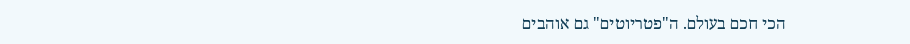הכי חכם בעולם. ה"פטריוטים" גם אוהבים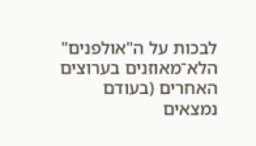לבכות על ה"אולפנים" הלא־מאוזנים בערוצים האחרים (בעודם נמצאים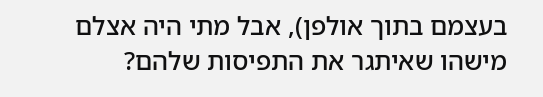בעצמם בתוך אולפן), אבל מתי היה אצלם מישהו שאיתגר את התפיסות שלהם?